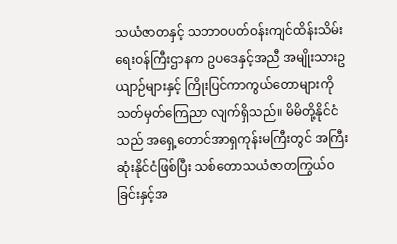သယံဇာတနှင့် သဘာဝပတ်ဝန်းကျင်ထိန်းသိမ်းရေးဝန်ကြီးဌာနက ဥပဒေနှင့်အညီ အမျိုးသားဥယျာဉ်များနှင့် ကြိုးပြင်ကာကွယ်တောများကို သတ်မှတ်ကြေညာ လျက်ရှိသည်။ မိမိတို့နိုင်ငံသည် အရှေ့တောင်အာရှကုန်းမကြီးတွင် အကြီးဆုံးနိုင်ငံဖြစ်ပြီး သစ်တောသယံဇာတကြွယ်ဝခြင်းနှင့်အ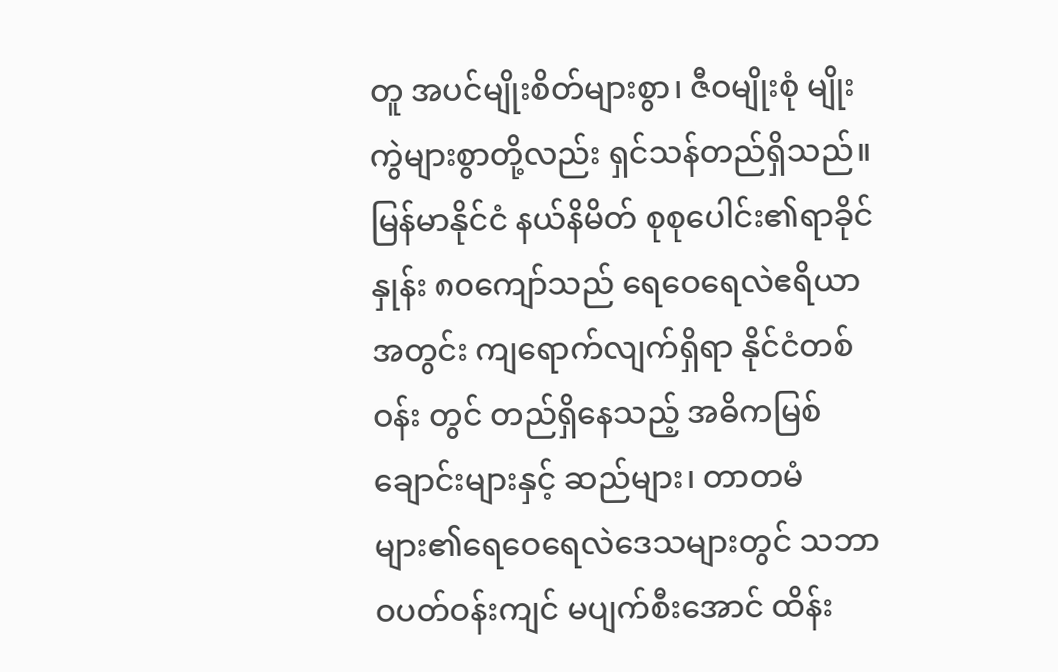တူ အပင်မျိုးစိတ်များစွာ၊ ဇီဝမျိုးစုံ မျိုးကွဲများစွာတို့လည်း ရှင်သန်တည်ရှိသည်။ မြန်မာနိုင်ငံ နယ်နိမိတ် စုစုပေါင်း၏ရာခိုင်နှုန်း ၈၀ကျော်သည် ရေဝေရေလဲဧရိယာအတွင်း ကျရောက်လျက်ရှိရာ နိုင်ငံတစ်ဝန်း တွင် တည်ရှိနေသည့် အဓိကမြစ်ချောင်းများနှင့် ဆည်များ၊ တာတမံများ၏ရေဝေရေလဲဒေသများတွင် သဘာဝပတ်ဝန်းကျင် မပျက်စီးအောင် ထိန်း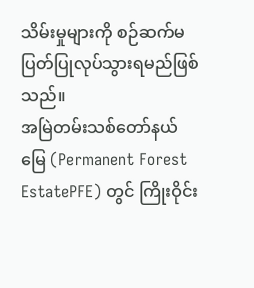သိမ်းမှုများကို စဉ်ဆက်မပြတ်ပြုလုပ်သွားရမည်ဖြစ်သည်။
အမြဲတမ်းသစ်တော်နယ်မြေ (Permanent Forest EstatePFE) တွင် ကြိုးဝိုင်း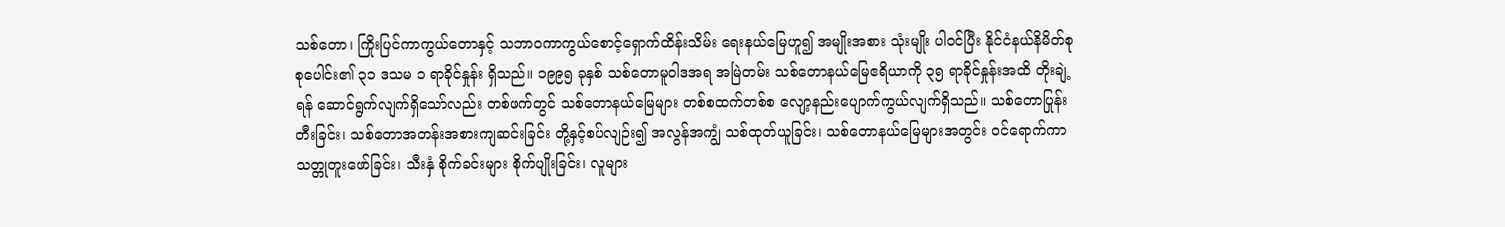သစ်တော၊ ကြိုးပြင်ကာကွယ်တောနှင့် သဘာဝကာကွယ်စောင့်ရှောက်ထိန်းသိမ်း ရေးနယ်မြေဟူ၍ အမျိုးအစား သုံးမျိုး ပါဝင်ပြီး နိုင်ငံနယ်နိမိတ်စုစုပေါင်း၏ ၃၁ ဒသမ ၁ ရာခိုင်နှုန်း ရှိသည်။ ၁၉၉၅ ခုနှစ် သစ်တောမူဝါဒအရ အမြဲတမ်း သစ်တောနယ်မြေဧရိယာကို ၃၅ ရာခိုင်နှုန်းအထိ တိုးချဲ့ရန် ဆောင်ရွက်လျက်ရှိသော်လည်း တစ်ဖက်တွင် သစ်တောနယ်မြေများ တစ်စထက်တစ်စ လျော့နည်းပျောက်ကွယ်လျက်ရှိသည်။ သစ်တောပြုန်းတီးခြင်း၊ သစ်တောအတန်းအစားကျဆင်းခြင်း တို့နှင့်စပ်လျဉ်း၍ အလွန်အကျွံ သစ်ထုတ်ယူခြင်း၊ သစ်တောနယ်မြေများအတွင်း ဝင်ရောက်ကာ သတ္တုတူးဖော်ခြင်း၊ သီးနှံ စိုက်ခင်းများ စိုက်ပျိုးခြင်း၊ လူများ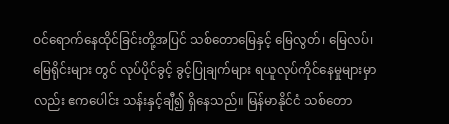ဝင်ရောက်နေထိုင်ခြင်းတို့အပြင် သစ်တောမြေနှင့် မြေလွတ်၊ မြေလပ်၊ မြေရိုင်းများ တွင် လုပ်ပိုင်ခွင့် ခွင့်ပြုချက်များ ရယူလုပ်ကိုင်နေမှုများမှာလည်း ဧကပေါင်း သန်းနှင့်ချီ၍ ရှိနေသည်။ မြန်မာနိုင်ငံ သစ်တော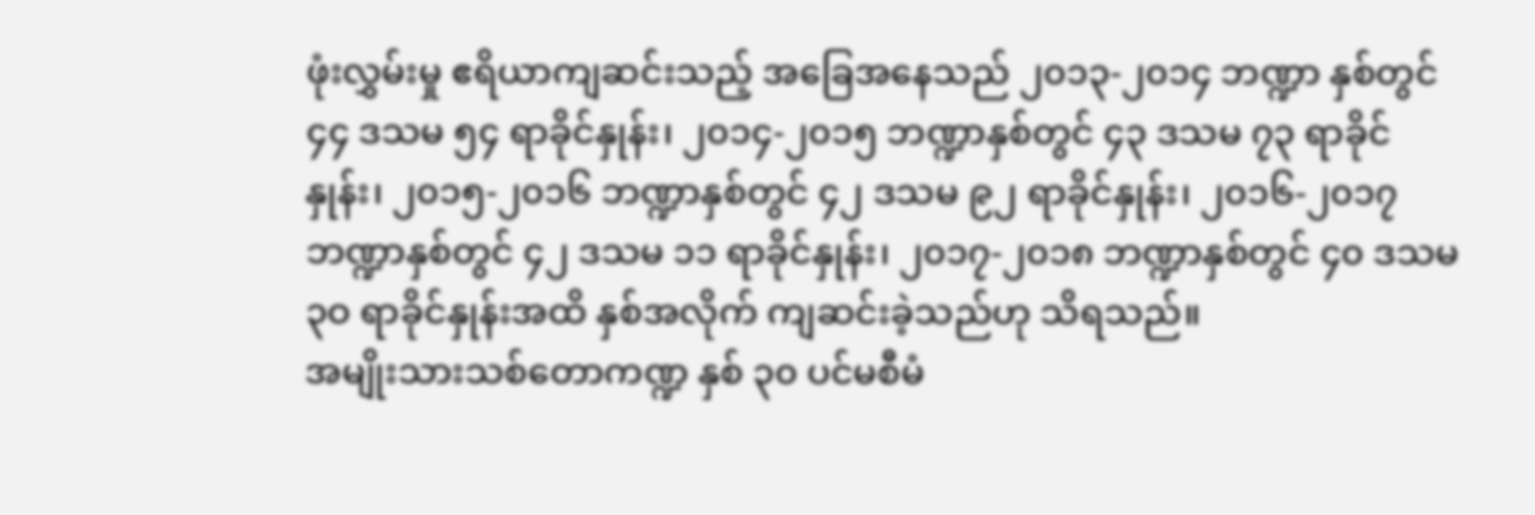ဖုံးလွှမ်းမှု ဧရိယာကျဆင်းသည့် အခြေအနေသည် ၂၀၁၃-၂၀၁၄ ဘဏ္ဍာ နှစ်တွင် ၄၄ ဒသမ ၅၄ ရာခိုင်နှုန်း၊ ၂၀၁၄-၂၀၁၅ ဘဏ္ဍာနှစ်တွင် ၄၃ ဒသမ ၇၃ ရာခိုင်နှုန်း၊ ၂၀၁၅-၂၀၁၆ ဘဏ္ဍာနှစ်တွင် ၄၂ ဒသမ ၉၂ ရာခိုင်နှုန်း၊ ၂၀၁၆-၂၀၁၇ ဘဏ္ဍာနှစ်တွင် ၄၂ ဒသမ ၁၁ ရာခိုင်နှုန်း၊ ၂၀၁၇-၂၀၁၈ ဘဏ္ဍာနှစ်တွင် ၄၀ ဒသမ ၃ဝ ရာခိုင်နှုန်းအထိ နှစ်အလိုက် ကျဆင်းခဲ့သည်ဟု သိရသည်။
အမျိုးသားသစ်တောကဏ္ဍ နှစ် ၃၀ ပင်မစီမံ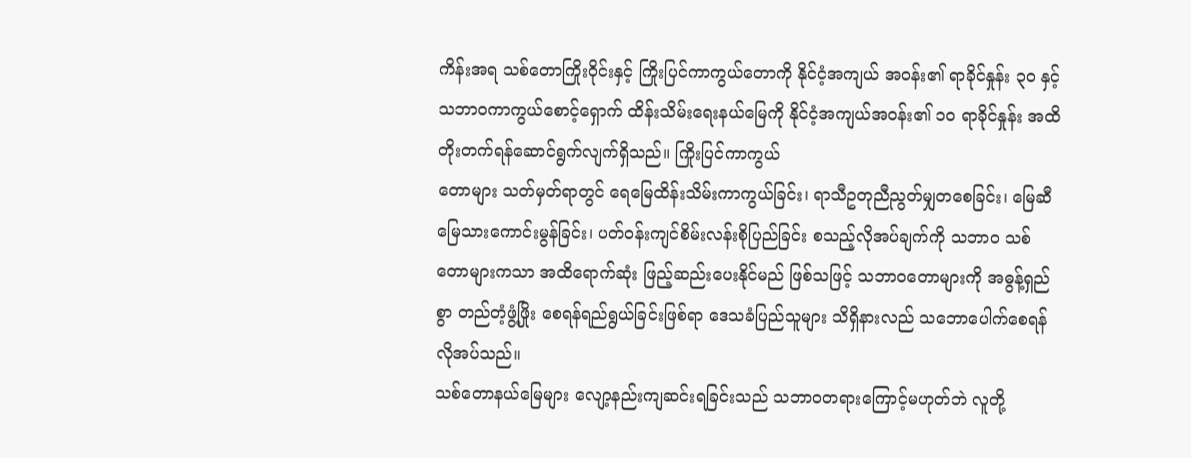ကိန်းအရ သစ်တောကြိုးဝိုင်းနှင့် ကြိုးပြင်ကာကွယ်တောကို နိုင်ငံ့အကျယ် အဝန်း၏ ရာခိုင်နှုန်း ၃၀ နှင့် သဘာဝကာကွယ်စောင့်ရှောက် ထိန်းသိမ်းရေးနယ်မြေကို နိုင်ငံ့အကျယ်အဝန်း၏ ၁၀ ရာခိုင်နှုန်း အထိ တိုးတက်ရန်ဆောင်ရွက်လျက်ရှိသည်။ ကြိုးပြင်ကာကွယ်
တောများ သတ်မှတ်ရာတွင် ရေမြေထိန်းသိမ်းကာကွယ်ခြင်း၊ ရာသီဥတုညီညွတ်မျှတစေခြင်း၊ မြေဆီမြေသားကောင်းမွန်ခြင်း၊ ပတ်ဝန်းကျင်စိမ်းလန်းစိုပြည်ခြင်း စသည့်လိုအပ်ချက်ကို သဘာဝ သစ်တောများကသာ အထိရောက်ဆုံး ဖြည့်ဆည်းပေးနိုင်မည် ဖြစ်သဖြင့် သဘာဝတောများကို အဓွန့်ရှည်စွာ တည်တံ့ဖွံ့ဖြိုး စေရန်ရည်ရွယ်ခြင်းဖြစ်ရာ ဒေသခံပြည်သူများ သိရှိနားလည် သဘောပေါက်စေရန် လိုအပ်သည်။
သစ်တောနယ်မြေများ လျော့နည်းကျဆင်းရခြင်းသည် သဘာဝတရားကြောင့်မဟုတ်ဘဲ လူတို့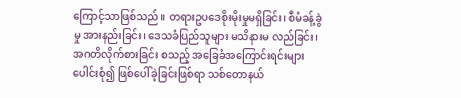ကြောင့်သာဖြစ်သည်။ တရားဥပဒေစိုးမိုးမှုမရှိခြင်း၊ စီမံခန့်ခွဲမှု အားနည်းခြင်း၊ ဒေသခံပြည်သူများ မသိနားမ လည်ခြင်း၊ အဂတိလိုက်စားခြင်း စသည့် အခြေခံအကြောင်းရင်းများပေါင်းစုံ၍ ဖြစ်ပေါ်ခဲ့ခြင်းဖြစ်ရာ သစ်တောနယ်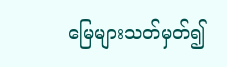မြေများသတ်မှတ်၍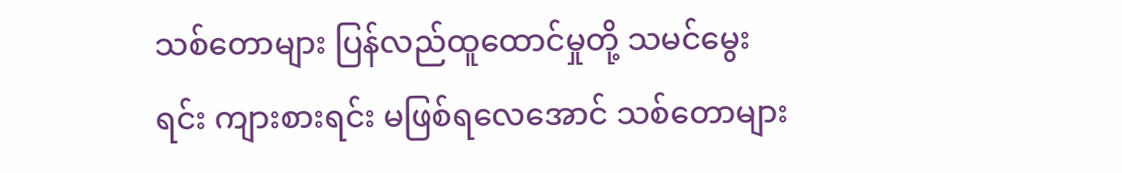သစ်တောများ ပြန်လည်ထူထောင်မှုတို့ သမင်မွေးရင်း ကျားစားရင်း မဖြစ်ရလေအောင် သစ်တောများ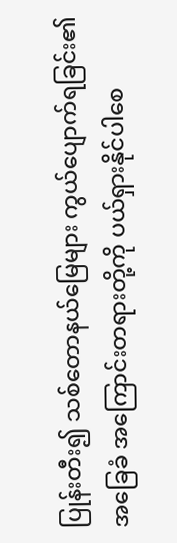ပြုန်းတီး၍ သစ်တောနယ်မြေများ ကွယ်ပျောက်ရခြင်း၏ အခြေခံ အကြောင်းတရားတို့ကို ပယ်ရှားနိုင်ပါစေ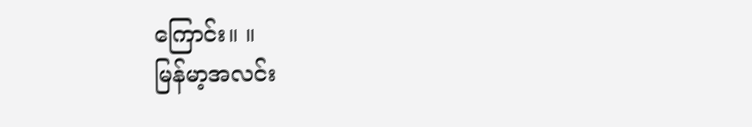ကြောင်း။ ။
မြန်မာ့အလင်း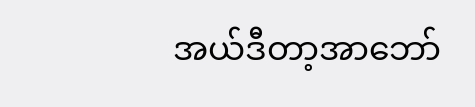အယ်ဒီတာ့အာဘော်